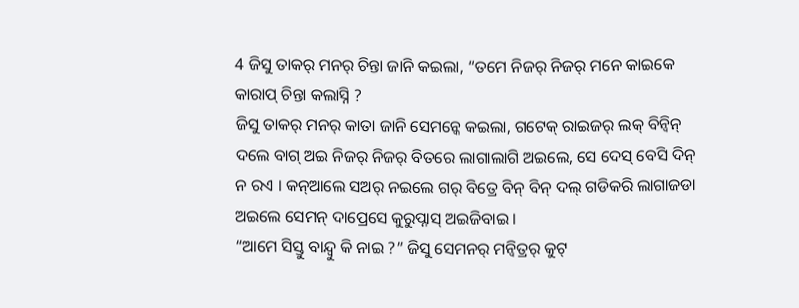4 ଜିସୁ ତାକର୍ ମନର୍ ଚିନ୍ତା ଜାନି କଇଲା, “ତମେ ନିଜର୍ ନିଜର୍ ମନେ କାଇକେ କାରାପ୍ ଚିନ୍ତା କଲାସ୍ନି ?
ଜିସୁ ତାକର୍ ମନର୍ କାତା ଜାନି ସେମନ୍କେ କଇଲା, ଗଟେକ୍ ରାଇଜର୍ ଲକ୍ ବିନ୍ବିନ୍ ଦଲେ ବାଗ୍ ଅଇ ନିଜର୍ ନିଜର୍ ବିତରେ ଲାଗାଲାଗି ଅଇଲେ, ସେ ଦେସ୍ ବେସି ଦିନ୍ ନ ରଏ । କନ୍ଆଲେ ସଅର୍ ନଇଲେ ଗର୍ ବିତ୍ରେ ବିନ୍ ବିନ୍ ଦଲ୍ ଗଡିକରି ଲାଗାଜଡା ଅଇଲେ ସେମନ୍ ଦାପ୍ରେସେ କୁରୁପ୍ନାସ୍ ଅଇଜିବାଇ ।
“ଆମେ ସିସ୍ତୁ ବାନ୍ଦ୍ବୁ କି ନାଇ ?” ଜିସୁ ସେମନର୍ ମନ୍ବିତ୍ରର୍ କୁଟ୍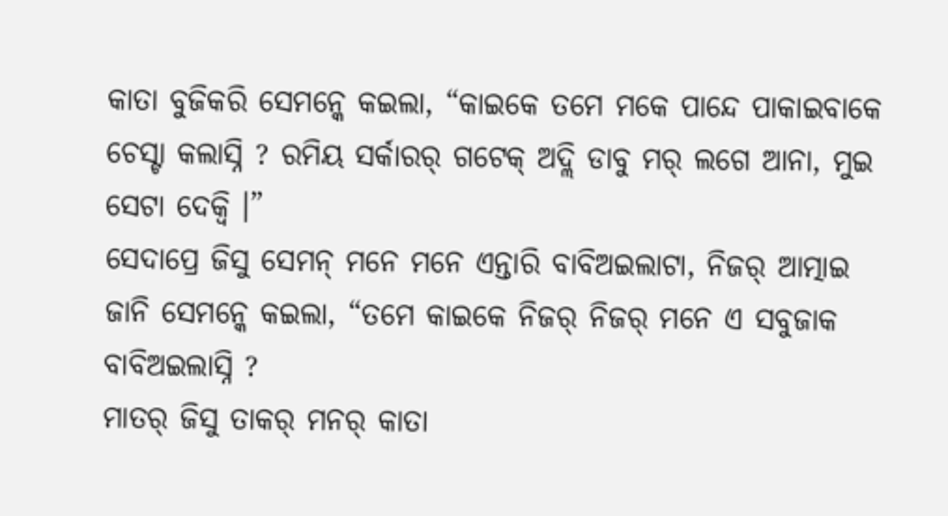କାତା ବୁଜିକରି ସେମନ୍କେ କଇଲା, “କାଇକେ ତମେ ମକେ ପାନ୍ଦେ ପାକାଇବାକେ ଚେସ୍ଟା କଲାସ୍ନି ? ରମିୟ ସର୍କାରର୍ ଗଟେକ୍ ଅଦ୍ଲି ଡାବୁ ମର୍ ଲଗେ ଆନା, ମୁଇ ସେଟା ଦେକ୍ବି ।”
ସେଦାପ୍ରେ ଜିସୁ ସେମନ୍ ମନେ ମନେ ଏନ୍ତାରି ବାବିଅଇଲାଟା, ନିଜର୍ ଆତ୍ମାଇ ଜାନି ସେମନ୍କେ କଇଲା, “ତମେ କାଇକେ ନିଜର୍ ନିଜର୍ ମନେ ଏ ସବୁଜାକ ବାବିଅଇଲାସ୍ନି ?
ମାତର୍ ଜିସୁ ତାକର୍ ମନର୍ କାତା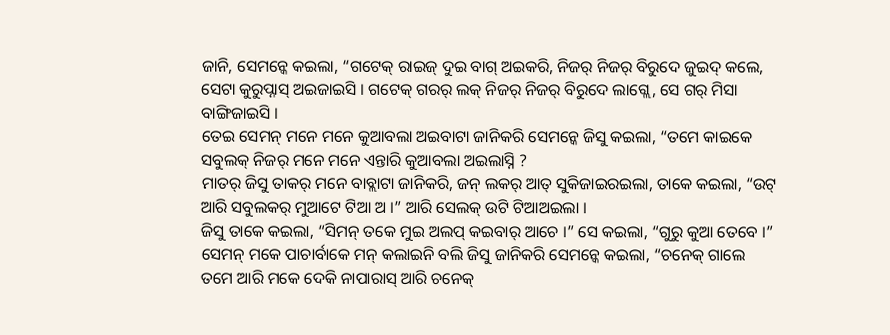ଜାନି, ସେମନ୍କେ କଇଲା, “ଗଟେକ୍ ରାଇଜ୍ ଦୁଇ ବାଗ୍ ଅଇକରି, ନିଜର୍ ନିଜର୍ ବିରୁଦେ ଜୁଇଦ୍ କଲେ, ସେଟା କୁରୁପ୍ନାସ୍ ଅଇଜାଇସି । ଗଟେକ୍ ଗରର୍ ଲକ୍ ନିଜର୍ ନିଜର୍ ବିରୁଦେ ଲାଗ୍ଲେ, ସେ ଗର୍ ମିସା ବାଙ୍ଗିଜାଇସି ।
ତେଇ ସେମନ୍ ମନେ ମନେ କୁଆବଲା ଅଇବାଟା ଜାନିକରି ସେମନ୍କେ ଜିସୁ କଇଲା, “ତମେ କାଇକେ ସବୁଲକ୍ ନିଜର୍ ମନେ ମନେ ଏନ୍ତାରି କୁଆବଲା ଅଇଲାସ୍ନି ?
ମାତର୍ ଜିସୁ ତାକର୍ ମନେ ବାବ୍ଲାଟା ଜାନିକରି, ଜନ୍ ଲକର୍ ଆତ୍ ସୁକିଜାଇରଇଲା, ତାକେ କଇଲା, “ଉଟ୍ ଆରି ସବୁଲକର୍ ମୁଆଟେ ଟିଆ ଅ ।” ଆରି ସେଲକ୍ ଉଟି ଟିଆଅଇଲା ।
ଜିସୁ ତାକେ କଇଲା, “ସିମନ୍ ତକେ ମୁଇ ଅଲପ୍ କଇବାର୍ ଆଚେ ।” ସେ କଇଲା, “ଗୁରୁ କୁଆ ତେବେ ।”
ସେମନ୍ ମକେ ପାଚାର୍ବାକେ ମନ୍ କଲାଇନି ବଲି ଜିସୁ ଜାନିକରି ସେମନ୍କେ କଇଲା, “ଚନେକ୍ ଗାଲେ ତମେ ଆରି ମକେ ଦେକି ନାପାରାସ୍ ଆରି ଚନେକ୍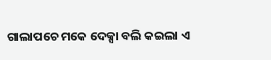ଗାଲାପଚେ ମକେ ଦେକ୍ସା ବଲି କଇଲା ଏ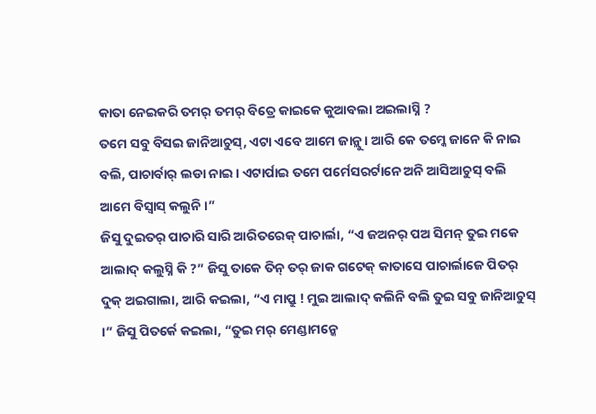କାତା ନେଇକରି ତମର୍ ତମର୍ ବିତ୍ରେ କାଇକେ କୁଆବଲା ଅଇଲାସ୍ନି ?
ତମେ ସବୁ ବିସଇ ଜାନିଆଚୁସ୍, ଏଟା ଏବେ ଆମେ ଜାନ୍ଲୁ । ଆରି କେ ତମ୍କେ ଜାନେ କି ନାଇ ବଲି, ପାଚାର୍ବାର୍ ଲଡା ନାଇ । ଏଟାର୍ପାଇ ତମେ ପର୍ମେସରର୍ଟାନେ ଅନି ଆସିଆଚୁସ୍ ବଲି ଆମେ ବିସ୍ବାସ୍ କଲୁନି ।”
ଜିସୁ ଦୁଇତର୍ ପାଚାରି ସାରି ଆରିତରେକ୍ ପାଚାର୍ଲା, “ଏ ଜଅନର୍ ପଅ ସିମନ୍ ତୁଇ ମକେ ଆଲାଦ୍ କଲୁସ୍ନି କି ?” ଜିସୁ ତାକେ ତିନ୍ ତର୍ ଜାକ ଗଟେକ୍ କାତାସେ ପାଚାର୍ଲାଜେ ପିତର୍ ଦୁକ୍ ଅଇଗାଲା, ଆରି କଇଲା, “ଏ ମାପ୍ରୁ ! ମୁଇ ଆଲାଦ୍ କଲିନି ବଲି ତୁଇ ସବୁ ଜାନିଆଚୁସ୍ ।” ଜିସୁ ପିତର୍କେ କଇଲା, “ତୁଇ ମର୍ ମେଣ୍ଡାମନ୍କେ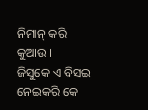ନିମାନ୍ କରି କୁଆଉ ।
ଜିସୁକେ ଏ ବିସଇ ନେଇକରି କେ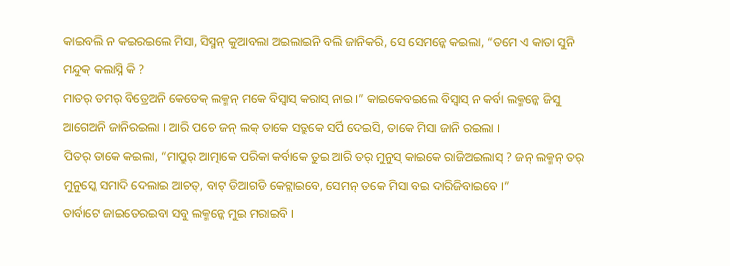କାଇବଲି ନ କଇରଇଲେ ମିସା, ସିସ୍ମନ୍ କୁଆବଲା ଅଇଲାଇନି ବଲି ଜାନିକରି, ସେ ସେମନ୍କେ କଇଲା, “ତମେ ଏ କାତା ସୁନି ମନ୍ଦୁକ୍ କଲାସ୍ନି କି ?
ମାତର୍ ତମର୍ ବିତ୍ରେଅନି କେତେକ୍ ଲକ୍ମନ୍ ମକେ ବିସ୍ବାସ୍ କରାସ୍ ନାଇ ।” କାଇକେବଇଲେ ବିସ୍ବାସ୍ ନ କର୍ବା ଲକ୍ମନ୍କେ ଜିସୁ ଆଗେଅନି ଜାନିରଇଲା । ଆରି ପଚେ ଜନ୍ ଲକ୍ ତାକେ ସତ୍ରୁକେ ସର୍ପି ଦେଇସି, ତାକେ ମିସା ଜାନି ରଇଲା ।
ପିତର୍ ତାକେ କଇଲା, “ମାପ୍ରୁର୍ ଆତ୍ମାକେ ପରିକା କର୍ବାକେ ତୁଇ ଆରି ତର୍ ମୁନୁସ୍ କାଇକେ ରାଜିଅଇଲାସ୍ ? ଜନ୍ ଲକ୍ମନ୍ ତର୍ ମୁନୁସ୍କେ ସମାଦି ଦେଲାଇ ଆଚତ୍, ବାଟ୍ ଡିଆଗଡି କେଟ୍ଲାଇବେ, ସେମନ୍ ତକେ ମିସା ବଇ ଦାରିଜିବାଇବେ ।”
ତାର୍ବାଟେ ଜାଇତେରଇବା ସବୁ ଲକ୍ମନ୍କେ ମୁଇ ମରାଇବି ।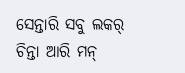ସେନ୍ତାରି ସବୁ ଲକର୍ ଚିନ୍ତା ଆରି ମନ୍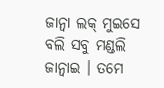ଜାନ୍ବା ଲକ୍ ମୁଇସେ ବଲି ସବୁ ମଣ୍ଡଲି ଜାନ୍ବାଇ । ତମେ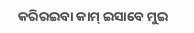କରିରଇବା କାମ୍ ଇସାବେ ମୁଇ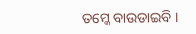ତମ୍କେ ବାଉଡାଇବି ।